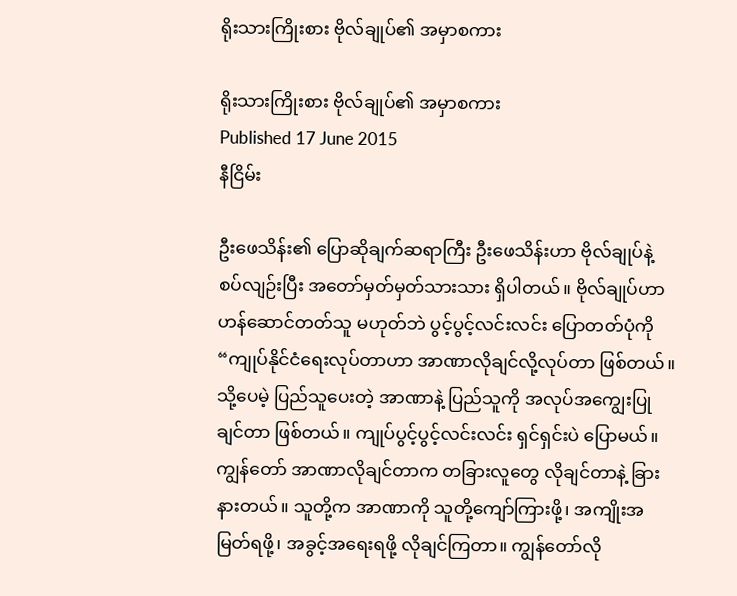ရိုးသားကြိုးစား ဗိုလ်ချုပ်၏ အမှာစကား

ရိုးသားကြိုးစား ဗိုလ်ချုပ်၏ အမှာစကား
Published 17 June 2015
နီငြိမ်း

ဦးဖေသိန်း၏ ပြောဆိုချက်ဆရာကြီး ဦးဖေသိန်းဟာ ဗိုလ်ချုပ်နဲ့ စပ်လျဉ်းပြီး အတော်မှတ်မှတ်သားသား ရှိပါတယ်။ ဗိုလ်ချုပ်ဟာ ဟန်ဆောင်တတ်သူ မဟုတ်ဘဲ ပွင့်ပွင့်လင်းလင်း ပြောတတ်ပုံကို“ကျုပ်နိုင်ငံရေးလုပ်တာဟာ အာဏာလိုချင်လို့လုပ်တာ ဖြစ်တယ်။ သို့ပေမဲ့ ပြည်သူပေးတဲ့ အာဏာနဲ့ ပြည်သူကို အလုပ်အကျွေးပြုချင်တာ ဖြစ်တယ်။ ကျုပ်ပွင့်ပွင့်လင်းလင်း ရှင်ရှင်းပဲ ပြောမယ်။ ကျွန်တော် အာဏာလိုချင်တာက တခြားလူတွေ လိုချင်တာနဲ့ ခြားနားတယ်။ သူတို့က အာဏာကို သူတို့ကျော်ကြားဖို့၊ အကျိုးအမြတ်ရဖို့၊ အခွင့်အရေးရဖို့ လိုချင်ကြတာ။ ကျွန်တော်လို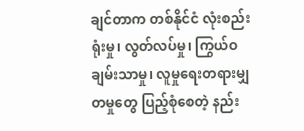ချင်တာက တစ်နိုင်ငံ လုံးစည်းရုံးမှု၊ လွတ်လပ်မှု၊ ကြွယ်ဝချမ်းသာမှု၊ လူမှုရေးတရားမျှတမှုတွေ ပြည့်စုံစေတဲ့ နည်း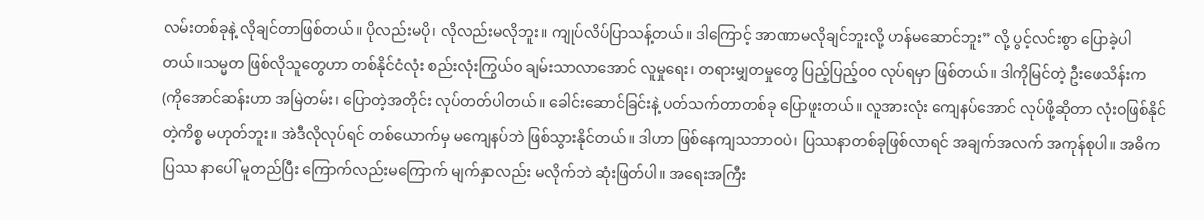လမ်းတစ်ခုနဲ့ လိုချင်တာဖြစ်တယ်။ ပိုလည်းမပို၊ လိုလည်းမလိုဘူး။ ကျုပ်လိပ်ပြာသန့်တယ်။ ဒါကြောင့် အာဏာမလိုချင်ဘူးလို့ ဟန်မဆောင်ဘူး” လို့ ပွင့်လင်းစွာ ပြောခဲ့ပါတယ်။သမ္မတ ဖြစ်လိုသူတွေဟာ တစ်နိုင်ငံလုံး စည်းလုံးကြွယ်၀ ချမ်းသာလာအောင် လူမှုရေး၊ တရားမျှတမှုတွေ ပြည့်ပြည့်၀၀ လုပ်ရမှာ ဖြစ်တယ်။ ဒါကိုမြင်တဲ့ ဦးဖေသိန်းက (ကိုအောင်ဆန်းဟာ အမြဲတမ်း၊ ပြောတဲ့အတိုင်း လုပ်တတ်ပါတယ်။ ခေါင်းဆောင်ခြင်းနဲ့ ပတ်သက်တာတစ်ခု ပြောဖူးတယ်။ လူအားလုံး ကျေနပ်အောင် လုပ်ဖို့ဆိုတာ လုံးဝဖြစ်နိုင်တဲ့ကိစ္စ မဟုတ်ဘူး။ အဲဒီလိုလုပ်ရင် တစ်ယောက်မှ မကျေနပ်ဘဲ ဖြစ်သွားနိုင်တယ်။ ဒါဟာ ဖြစ်နေကျသဘာဝပဲ၊ ပြဿနာတစ်ခုဖြစ်လာရင် အချက်အလက် အကုန်စုပါ။ အဓိက ပြဿ နာပေါ် မူတည်ပြီး ကြောက်လည်းမကြောက် မျက်နှာလည်း မလိုက်ဘဲ ဆုံးဖြတ်ပါ။ အရေးအကြီး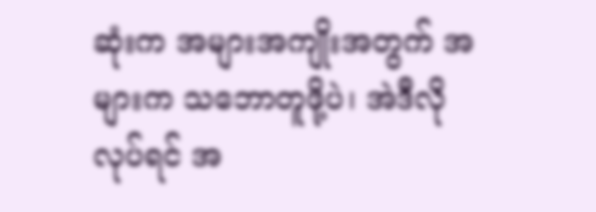ဆုံးက အများအကျိုးအတွက် အများက သဘောတူဖို့ပဲ၊ အဲဒီလိုလုပ်ရင် အ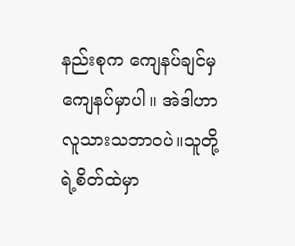နည်းစုက ကျေနပ်ချင်မှ ကျေနပ်မှာပါ။ အဲဒါဟာ လူသားသဘာဝပဲ။သူတို့ရဲ့စိတ်ထဲမှာ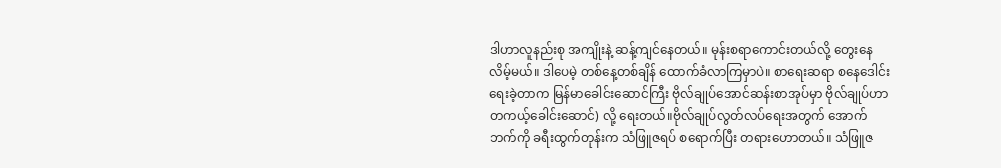ဒါဟာလူနည်းစု အကျိုးနဲ့ ဆန့်ကျင်နေတယ်။ မုန်းစရာကောင်းတယ်လို့ တွေးနေလိမ့်မယ်။ ဒါပေမဲ့ တစ်နေ့တစ်ချိန် ထောက်ခံလာကြမှာပဲ။ စာရေးဆရာ စနေဒေါင်း ရေးခဲ့တာက မြန်မာခေါင်းဆောင်ကြီး ဗိုလ်ချုပ်အောင်ဆန်းစာအုပ်မှာ ဗိုလ်ချုပ်ဟာ တကယ့်ခေါင်းဆောင်) လို့ ရေးတယ်။ဗိုလ်ချုပ်လွတ်လပ်ရေးအတွက် အောက်ဘက်ကို ခရီးထွက်တုန်းက သံဖြူဇရပ် စရောက်ပြီး တရားဟောတယ်။ သံဖြူဇ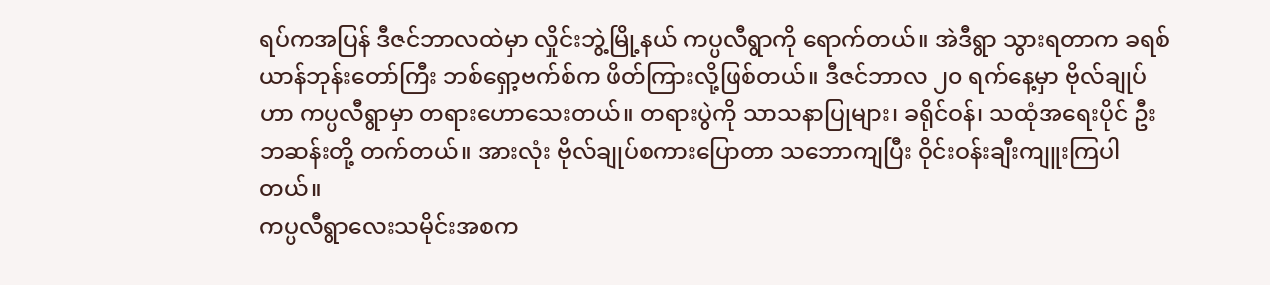ရပ်ကအပြန် ဒီဇင်ဘာလထဲမှာ လှိုင်းဘွဲ့မြို့နယ် ကပ္ပလီရွာကို ရောက်တယ်။ အဲဒီရွာ သွားရတာက ခရစ်ယာန်ဘုန်းတော်ကြီး ဘစ်ရှော့ဗက်စ်က ဖိတ်ကြားလို့ဖြစ်တယ်။ ဒီဇင်ဘာလ ၂၀ ရက်နေ့မှာ ဗိုလ်ချုပ်ဟာ ကပ္ပလီရွာမှာ တရားဟောသေးတယ်။ တရားပွဲကို သာသနာပြုများ၊ ခရိုင်ဝန်၊ သထုံအရေးပိုင် ဦးဘဆန်းတို့ တက်တယ်။ အားလုံး ဗိုလ်ချုပ်စကားပြောတာ သဘောကျပြီး ဝိုင်းဝန်းချီးကျူးကြပါတယ်။
ကပ္ပလီရွာလေးသမိုင်းအစက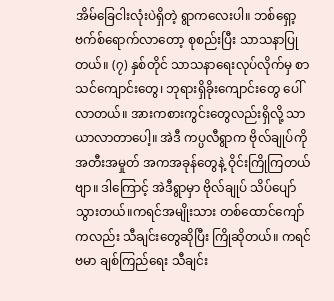အိမ်ခြေငါးလုံးပဲရှိတဲ့ ရွာကလေးပါ။ ဘစ်ရှော့ဗက်စ်ရောက်လာတော့ စုစည်းပြီး သာသနာပြုတယ်။ (၇) နှစ်တိုင် သာသနာရေးလုပ်လိုက်မှ စာသင်ကျောင်းတွေ၊ ဘုရားရှိခိုးကျောင်းတွေ ပေါ်လာတယ်။ အားကစားကွင်းတွေလည်းရှိလို့ သာယာလာတာပေါ့။ အဲဒီ ကပ္ပလီရွာက ဗိုလ်ချုပ်ကို အတီးအမှုတ် အကအခုန်တွေနဲ့ ဝိုင်းကြိုကြတယ်ဗျာ။ ဒါကြောင့် အဲဒီရွာမှာ ဗိုလ်ချုပ် သိပ်ပျော်သွားတယ်။ကရင်အမျိုးသား တစ်ထောင်ကျော်ကလည်း သီချင်းတွေဆိုပြီး ကြိုဆိုတယ်။ ကရင်ဗမာ ချစ်ကြည်ရေး သီချင်း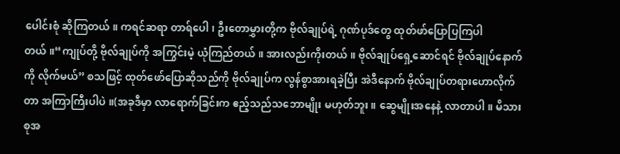ပေါင်းစုံ ဆိုကြတယ်။ ကရင်ဆရာ တာရ်ပေါ၊ ဦးတောမွှားတို့က ဗိုလ်ချုပ်ရဲ့ ဂုဏ်ပုဒ်တွေ ထုတ်ဖာ်ပြောပြကြပါတယ်။“ကျုပ်တို့ ဗိုလ်ချုပ်ကို အကြွင်းမဲ့ ယုံကြည်တယ်။ အားလည်းကိုးတယ်။ ဗိုလ်ချုပ်ရှေ့ဆောင်ရင် ဗိုလ်ချုပ်နောက်ကို လိုက်မယ်” စသဖြင့် ထုတ်ဖော်ပြောဆိုသည်ကို ဗိုလ်ချုပ်က လွန်စွာအားရခဲ့ပြီး အဲဒီနောက် ဗိုလ်ချုပ်တရားဟောလိုက်တာ အကြာကြီးပါပဲ။(အခုဒီမှာ လာရောက်ခြင်းက ဧည့်သည်သဘောမျိုး မဟုတ်ဘူး။ ဆွေမျိုးအနေနဲ့ လာတာပါ။ မိသားစုအ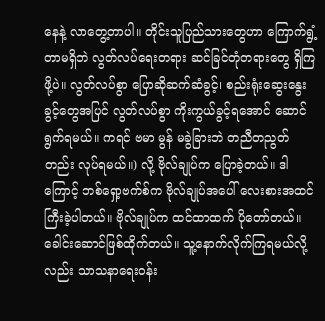နေနဲ့ လာတွေ့တာပါ။ တိုင်းသူပြည်သားတွေဟာ ကြောက်ရွံ့တာမရှိဘဲ လွတ်လပ်ရေးတရား ဆင်ခြင်တုံတရားတွေ ရှိကြဖို့ပဲ။ လွတ်လပ်စွာ ပြောဆိုဆက်ဆံခွင့်၊ စည်းရုံးဆွေးနွေးခွင့်တွေအပြင် လွတ်လပ်စွာ ကိုးကွယ်ခွင့်ရအောင် ဆောင်ရွက်ရမယ်။ ကရင် ဗမာ မွန် မခွဲခြားဘဲ တညီတညွတ်တည်း လုပ်ရမယ်။) လို့ ဗိုလ်ချုပ်က ပြောခဲ့တယ်။ ဒါကြောင့် ဘစ်ရှော့ဗက်စ်က ဗိုလ်ချုပ်အပေါ် လေးစားအထင်ကြီးခဲ့ပါတယ်။ ဗိုလ်ချုပ်က ထင်ထာထက် ပိုတော်တယ်။ ခေါင်းဆောင်ဖြစ်ထိုက်တယ်။ သူ့နောက်လိုက်ကြရမယ်လို့လည်း သာသနာရေးဝန်း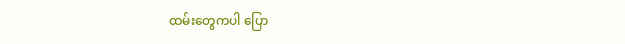ထမ်းတွေကပါ ပြော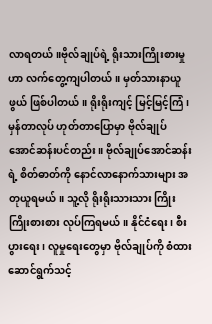လာရတယ်။ဗိုလ်ချုပ်ရဲ့ ရိုးသားကြိုးစားမှုဟာ လက်တွေ့ကျပါတယ်။ မှတ်သားနာယူဖွယ် ဖြစ်ပါတယ်။ ရိုးရိုးကျင့် မြင့်မြင့်ကြံ၊ မှန်တာလုပ် ဟုတ်တာပြောမှာ ဗိုလ်ချုပ်အောင်ဆန်းပင်တည်း။ ဗိုလ်ချုပ်အောင်ဆန်းရဲ့ စိတ်ဓာတ်ကို နောင်လာနောက်သားများ အတုယူရမယ်။ သူ့လို ရိုးရိုးသားသား ကြိုးကြိုးစားစား လုပ်ကြရမယ်။ နိုင်ငံရေး၊ စီးပွားရေး၊ လူမှုရေးတွေမှာ ဗိုလ်ချုပ်ကို စံထားဆောင်ရွက်သင့်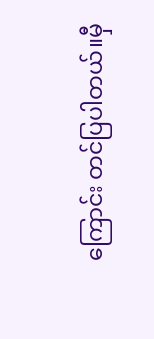ကြောင်း တင်ပြပါတယ်။မှီ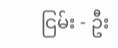ငြမ်း - ဦး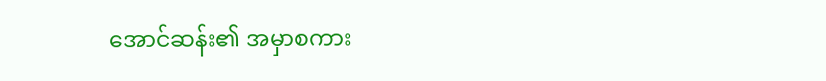အောင်ဆန်း၏ အမှာစကား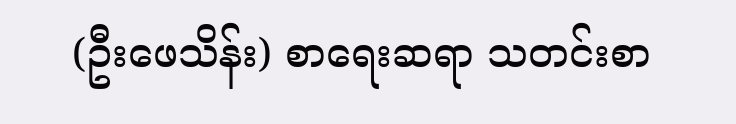(ဦးဖေသိန်း) စာရေးဆရာ သတင်းစာ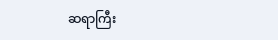ဆရာကြီး